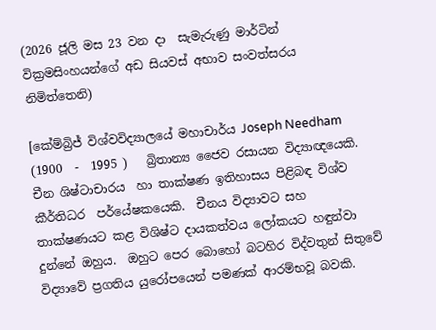(2026 ජූලි මස 23 වන දා  සැමැරුණු මාර්ටින් වික්‍රමසිංහයන්ගේ අඩ සියවස් අභාව සංවත්සරය නිමිත්තෙනි)

[කේම්බ්‍රිජ් විශ්වවිද්‍යාලයේ මහාචාර්ය Joseph Needham  (1900  -  1995 )   බ්‍රිතාන්‍ය ජෛව රසායන විද්‍යාඥයෙකි.  චීන ශිෂ්ටාචාරය  හා තාක්ෂණ ඉතිහාසය පිළිබඳ විශ්ව කීර්තිධර  පර්යේෂකයෙකි.  චීනය විද්‍යාවට සහ තාක්ෂණයට කළ විශිෂ්ට දායකත්වය ලෝකයට හඳුන්වා දුන්නේ ඔහුය.  ඔහුට පෙර බොහෝ බටහිර විද්වතුන් සිතුවේ විද්‍යාවේ ප්‍රගතිය යුරෝපයෙන් පමණක් ආරම්භවූ බවකි.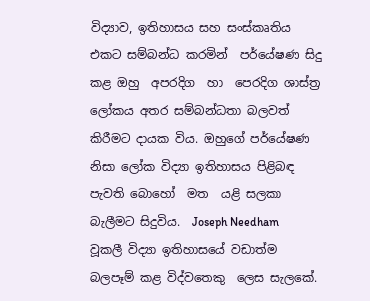විද්‍යාව, ඉතිහාසය සහ සංස්කෘතිය එකට සම්බන්ධ කරමින්  පර්යේෂණ සිදු කළ ඔහු  අපරදිග  හා  පෙරදිග ශාස්ත්‍ර ලෝකය අතර සම්බන්ධතා බලවත් කිරීමට දායක විය. ඔහුගේ පර්යේෂණ නිසා ලෝක විද්‍යා ඉතිහාසය පිළිබඳ පැවති බොහෝ  මත  යළි සලකා බැලීමට සිදුවිය.  Joseph Needham   වූකලී විද්‍යා ඉතිහාසයේ වඩාත්ම බලපෑම් කළ විද්වතෙකු  ලෙස සැලකේ.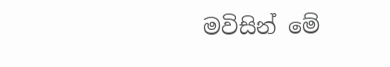මවිසින් මේ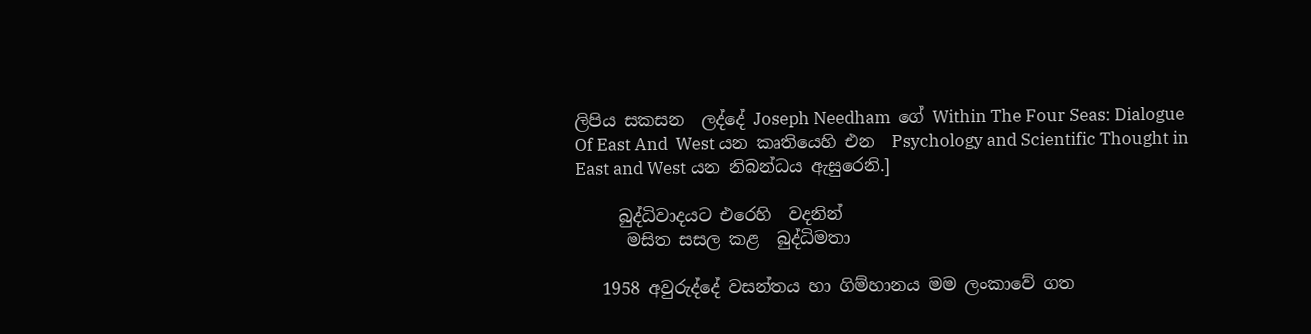ලිපිය සකසන  ලද්දේ Joseph Needham  ගේ Within The Four Seas: Dialogue  Of East And  West යන කෘතියෙහි එන  Psychology and Scientific Thought in East and West යන නිබන්ධය ඇසුරෙනි.]

     බුද්ධිවාදයට එරෙහි  වදනින්
      මසිත සසල කළ  බුද්ධිමතා

   1958 අවුරුද්දේ වසන්තය හා ගිම්හානය මම ලංකාවේ ගත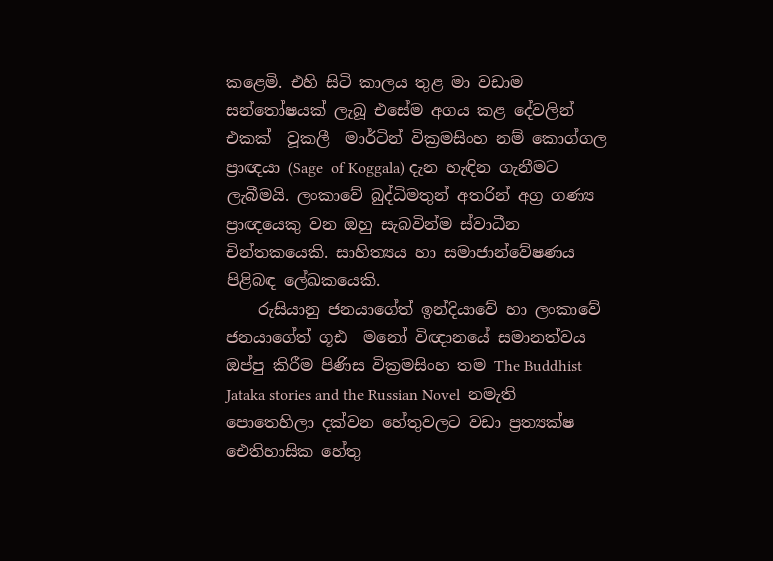කළෙමි. එහි සිටි කාලය තුළ මා වඩාම සන්තෝෂයක් ලැබූ එසේම අගය කළ දේවලින් එකක්  වූකලී  මාර්ටින් වික්‍රමසිංහ නම් කොග්ගල ප්‍රාඥයා (Sage  of Koggala) දැන හැඳින ගැනීමට ලැබීමයි. ලංකාවේ බුද්ධිමතුන් අතරින් අග්‍ර ගණ්‍ය  ප්‍රාඥයෙකු වන ඔහු සැබවින්ම ස්වාධීන  චින්තකයෙකි. සාහිත්‍යය හා සමාජාන්වේෂණය පිළිබඳ ලේඛකයෙකි.
    රුසියානු ජනයාගේත් ඉන්දියාවේ හා ලංකාවේ ජනයාගේත් ගූඪ  මනෝ විඥානයේ සමානත්වය ඔප්පු කිරීම පිණිස වික්‍රමසිංහ තම The Buddhist Jataka stories and the Russian Novel  නමැති පොතෙහිලා දක්වන හේතුවලට වඩා ප්‍රත්‍යක්ෂ ඓතිහාසික හේතු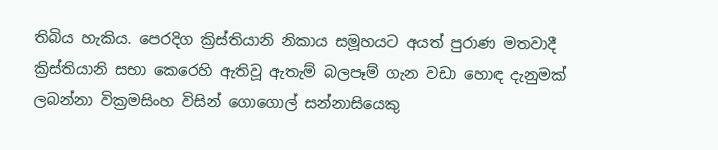තිබිය හැකිය. පෙරදිග ක්‍රිස්තියානි නිකාය සමූහයට අයත් පුරාණ මතවාදී ක්‍රිස්තියානි සභා කෙරෙහි ඇතිවූ ඇතැම් බලපෑම් ගැන වඩා හොඳ දැනුමක් ලබන්නා වික්‍රමසිංහ විසින් ගොගොල් සන්නාසියෙකු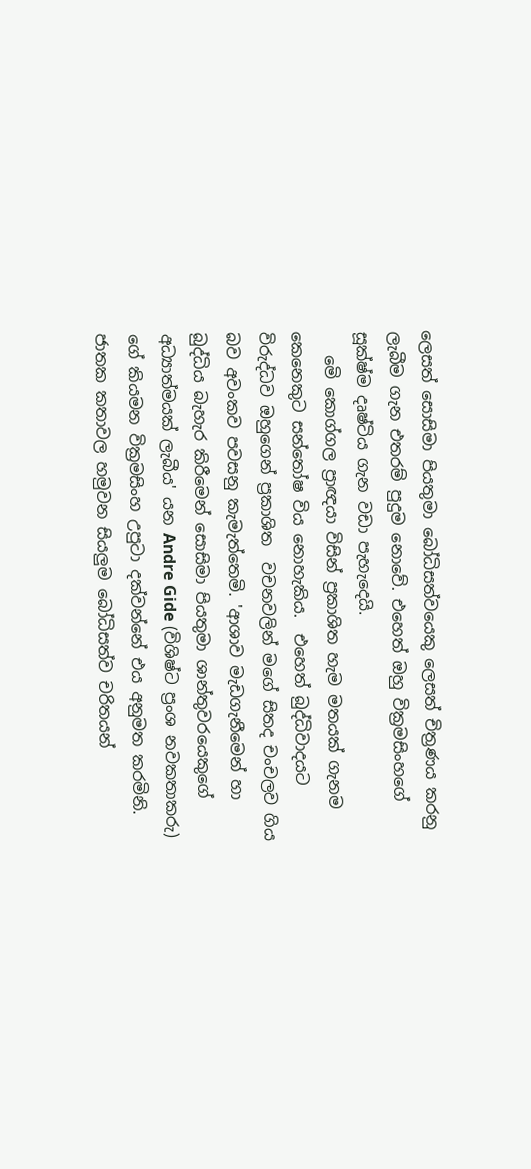ලෙසත් සොසිමා පියතුමා බෝධිසත්වයෙකු ලෙසත් චිත්‍රණය කරනු ලැබීම ගැන එතරම් පුදුම නොවේ. එහෙත් ඔහු වික්‍රමසිංහගේ  සූක්ෂ්ම දෘෂ්ටිය ගැන වඩා පැහැදෙයි.
   මෙි කොග්ගල ප්‍රාඥයා විසින් ප්‍රකාශිත හැම මතයක් ගැනම කෙනෙකුට සන්තෝෂ විය නොහැකිය.  එහෙත් බුද්ධිවාදයට විරුද්ධව ඔහුගෙන් ප්‍රකාශිත  වචනවලින් මගේ සිතද චංචලව ගිය බව අවංකව පවසනු කැමැත්තෙමි. 'ආශාව මැඩගැනීමෙන් හා බුද්ධිය බැහැර කිරීමෙන් සොසිමා පියතුමා ශාන්තුවරයෙකුගේ අධ්‍යාත්මයක් ලැබීය' යන Andre Gide (විශිෂ්ට ප්‍රංශ නවකතාකරු) ගේ කියමන වික්‍රමසිංහ උපුටා දක්වන්නේ එය අනුමත කරමිනි.  ජාතක කතාවල හමුවන සියලුම බෝධිසත්ව චරිතයන්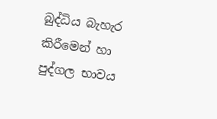බුද්ධිය බැහැර කිරීමෙන් හා පුද්ගල භාවය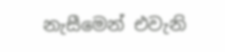නැසීමෙන් එවැනි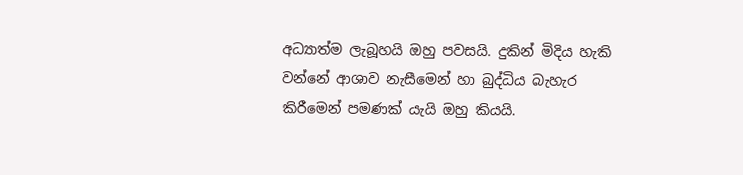අධ්‍යාත්ම ලැබූහයි ඔහු පවසයි. දුකින් මිදිය හැකි වන්නේ ආශාව නැසීමෙන් හා බුද්ධිය බැහැර කිරීමෙන් පමණක් යැයි ඔහු කියයි.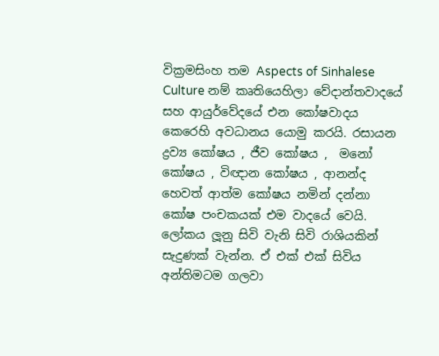වික්‍රමසිංහ තම Aspects of Sinhalese Culture නම් කෘතියෙහිලා වේදාන්තවාදයේ සහ ආයුර්වේදයේ එන කෝෂවාදය කෙරෙහි අවධානය යොමු කරයි. රසායන ද්‍රව්‍ය කෝෂය , ජීව කෝෂය ,  මනෝ කෝෂය , විඥාන කෝෂය , ආනන්ද හෙවත් ආත්ම කෝෂය නමින් දන්නා කෝෂ පංචකයක් එම වාදයේ වෙයි. ලෝකය ලූනු සිවි වැනි සිවි රාශියකින් සැදුණක් වැන්න. ඒ එක් එක් සිවිය අන්තිමටම ගලවා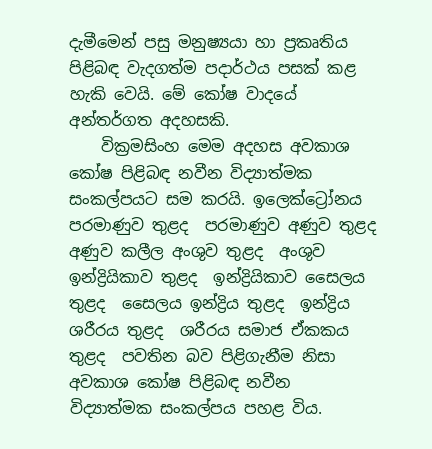දැමීමෙන් පසු මනුෂ්‍යයා හා ප්‍රකෘතිය පිළිබඳ වැදගත්ම පදාර්ථය පසක් කළ හැකි වෙයි. මේ කෝෂ වාදයේ අන්තර්ගත අදහසකි.
    වික්‍රමසිංහ මෙම අදහස අවකාශ කෝෂ පිළිබඳ නවීන විද්‍යාත්මක සංකල්පයට සම කරයි. ඉලෙක්ට්‍රෝනය පරමාණුව තුළද  පරමාණුව අණුව තුළද  අණුව කලීල අංශුව තුළද  අංශුව ඉන්ද්‍රියිකාව තුළද  ඉන්ද්‍රියිකාව සෛලය තුළද  සෛලය ඉන්ද්‍රිය තුළද  ඉන්ද්‍රිය ශරීරය තුළද  ශරීරය සමාජ ඒකකය තුළද  පවතින බව පිළිගැනීම නිසා අවකාශ කෝෂ පිළිබඳ නවීන විද්‍යාත්මක සංකල්පය පහළ විය.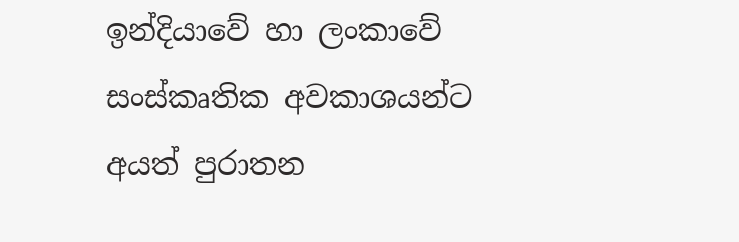ඉන්දියාවේ හා ලංකාවේ සංස්කෘතික අවකාශයන්ට අයත් පුරාතන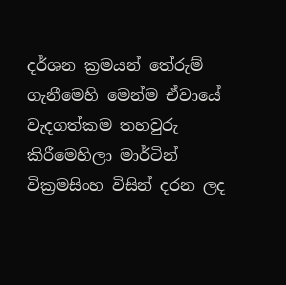දර්ශන ක්‍රමයන් තේරුම් ගැනීමෙහි මෙන්ම ඒවායේ වැදගත්කම තහවුරු කිරීමෙහිලා මාර්ටින් වික්‍රමසිංහ විසින් දරන ලද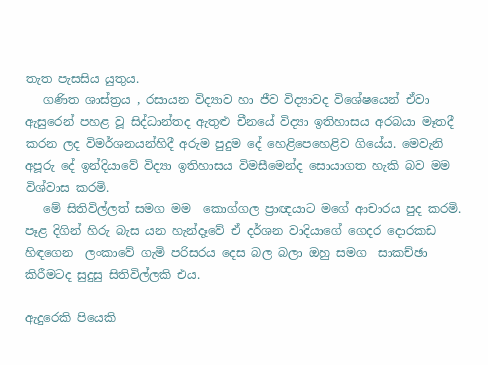තැත පැසසිය යුතුය.
   ගණිත ශාස්ත්‍රය , රසායන විද්‍යාව හා ජීව විද්‍යාවද විශේෂයෙන් ඒවා ඇසුරෙන් පහළ වූ සිද්ධාන්තද ඇතුළු චීනයේ විද්‍යා ඉතිහාසය අරබයා මෑතදී කරන ලද විමර්ශනයන්හිදී අරුම පුදුම දේ හෙළිපෙහෙළිව ගියේය. මෙවැනි අපූරු දේ ඉන්දියාවේ විද්‍යා ඉතිහාසය විමසීමෙන්ද සොයාගත හැකි බව මම විශ්වාස කරමි.
   මේ සිතිවිල්ලත් සමග මම  කොග්ගල ප්‍රාඥයාට මගේ ආචාරය පුද කරමි. පෑළ දිගින් හිරු බැස යන හැන්දෑවේ ඒ දර්ශන වාදියාගේ ගෙදර දොරකඩ හිඳගෙන  ලංකාවේ ගැමි පරිසරය දෙස බල බලා ඔහු සමග  සාකච්ඡා කිරීමටද සුදුසු සිතිවිල්ලකි එය.

ඇදුරෙකි පියෙකි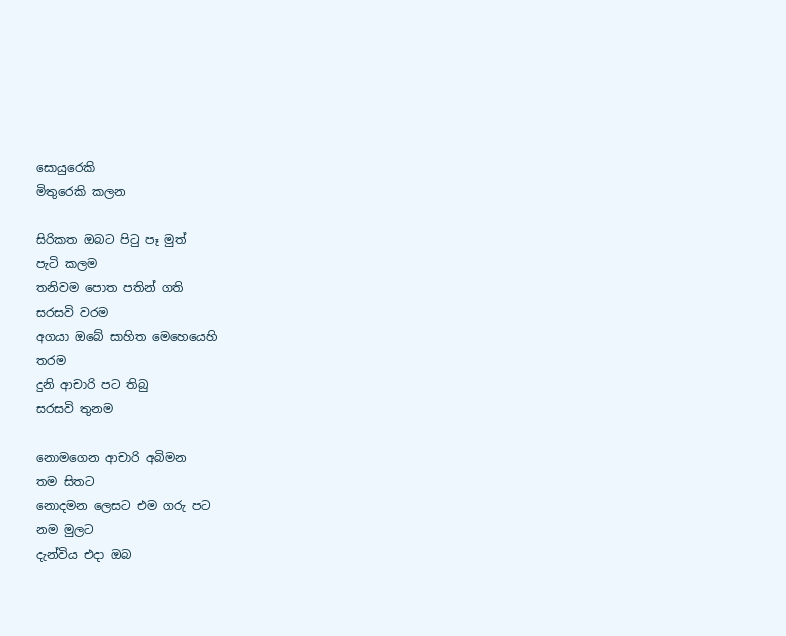සොයුරෙකි
මිතුරෙකි කලන

සිරිකත ඔබට පිටු පෑ මුත්
පැටි කලම
තනිවම පොත පතින් ගති
සරසවි වරම
අගයා ඔබේ සාහිත මෙහෙයෙහි
තරම
දුනි ආචාරි පට තිබු
සරසවි තුනම

නොමගෙන ආචාරි අබිමන
තම සිතට
නොදමන ලෙසට එම ගරු පට
නම මුලට
දැන්විය එදා ඔබ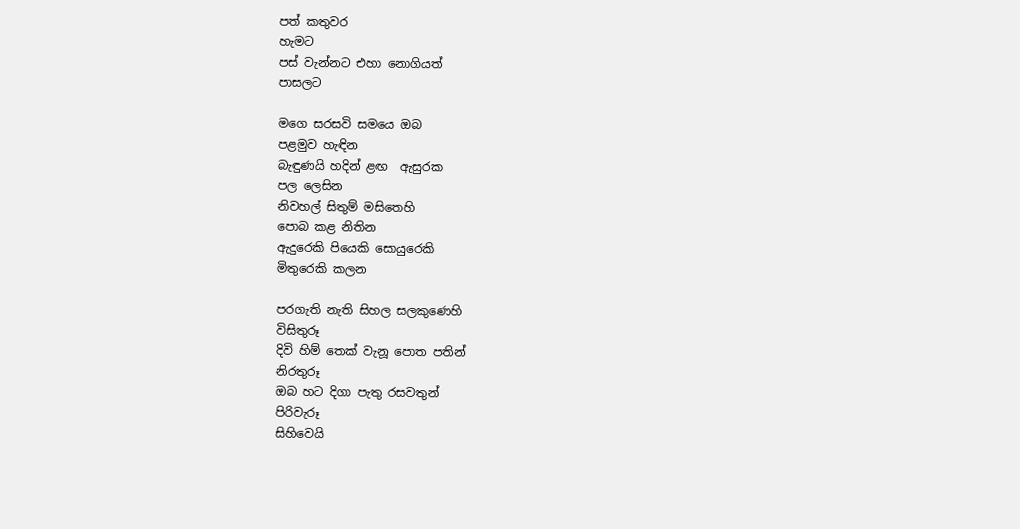පත් කතුවර
හැමට
පස් වැන්නට එහා නොගියත්
පාසලට

මගෙ සරසවි සමයෙ ඔබ
පළමුව හැඳින
බැඳුණයි හදින් ළඟ  ඇසුරක
පල ලෙසින
නිවහල් සිතුම් මසිතෙහි
පොබ කළ නිතින
ඇදුරෙකි පියෙකි සොයුරෙකි
මිතුරෙකි කලන

පරගැති නැති සිහල සලකුණෙහි
විසිතුරූ
දිවි හිම් තෙක් වැනූ පොත පතින්
නිරතුරූ
ඔබ හට දිගා පැතු රසවතුන්
පිරිවැරූ
සිහිවෙයි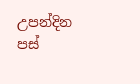උපන්දින  පස්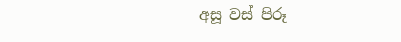අසූ වස් පිරූ